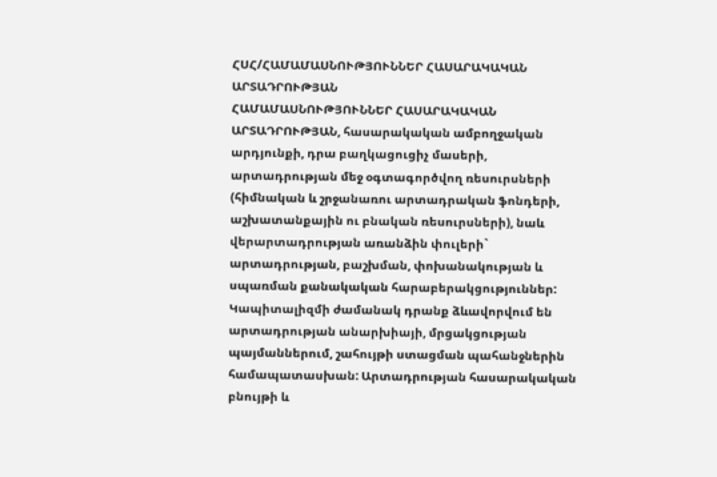ՀՍՀ/ՀԱՄԱՄԱՍՆՈՒԹՅՈՒՆՆԵՐ ՀԱՍԱՐԱԿԱԿԱՆ ԱՐՏԱԴՐՈՒԹՅԱՆ
ՀԱՄԱՄԱՍՆՈՒԹՅՈՒՆՆԵՐ ՀԱՍԱՐԱԿԱԿԱՆ ԱՐՏԱԴՐՈՒԹՅԱՆ, հասարակական ամբողջական արդյունքի, դրա բաղկացուցիչ մասերի, արտադրության մեջ օգտագործվող ռեսուրսների (հիմնական և շրջանառու արտադրական ֆոնդերի, աշխատանքային ու բնական ռեսուրսների), նաև վերարտադրության առանձին փուլերի` արտադրության, բաշխման, փոխանակության և սպառման քանակական հարաբերակցություններ: Կապիտալիզմի ժամանակ դրանք ձևավորվում են արտադրության անարխիայի, մրցակցության պայմաններում, շահույթի ստացման պահանջներին համապատասխան: Արտադրության հասարակական բնույթի և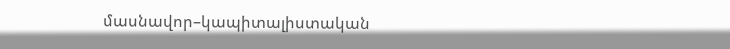մասնավոր–կապիտալիստական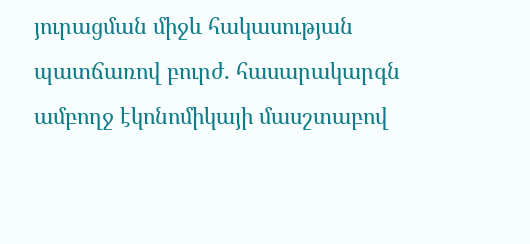յուրացման միջև հակասության պատճառով բուրժ. հասարակարգն ամբողջ էկոնոմիկայի մասշտաբով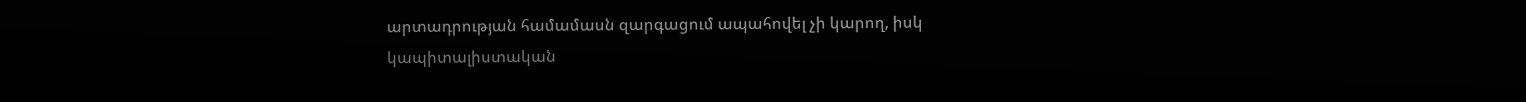արտադրության համամասն զարգացում ապահովել չի կարող, իսկ կապիտալիստական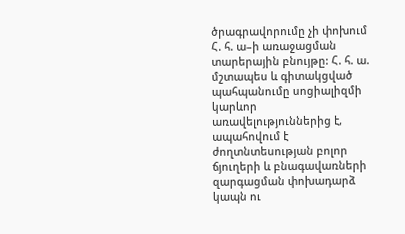ծրագրավորումը չի փոխում Հ. հ. ա–ի առաջացման տարերային բնույթը: Հ. հ. ա. մշտապես և գիտակցված պահպանումը սոցիալիզմի կարևոր առավելություններից է, ապահովում է ժողտնտեսության բոլոր ճյուղերի և բնագավառների զարգացման փոխադարձ կապն ու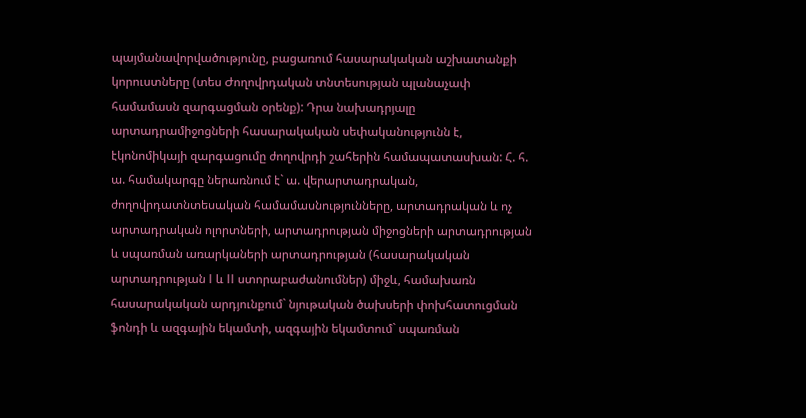պայմանավորվածությունը, բացառում հասարակական աշխատանքի կորուստները (տես Ժողովրդական տնտեսության պլանաչափ համամասն զարգացման օրենք): Դրա նախադրյալը արտադրամիջոցների հասարակական սեփականությունն է, էկոնոմիկայի զարգացումը ժողովրդի շահերին համապատասխան: Հ. հ. ա. համակարգը ներառնում է` ա. վերարտադրական, ժողովրդատնտեսական համամասնությունները, արտադրական և ոչ արտադրական ոլորտների, արտադրության միջոցների արտադրության և սպառման առարկաների արտադրության (հասարակական արտադրության I և II ստորաբաժանումներ) միջև, համախառն հասարակական արդյունքում` նյութական ծախսերի փոխհատուցման ֆոնդի և ազգային եկամտի, ազգային եկամտում` սպառման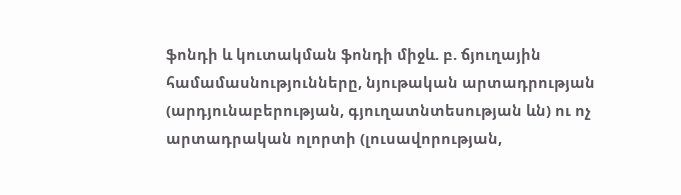ֆոնդի և կուտակման ֆոնդի միջև. բ. ճյուղային համամասնությունները, նյութական արտադրության (արդյունաբերության, գյուղատնտեսության ևն) ու ոչ արտադրական ոլորտի (լուսավորության,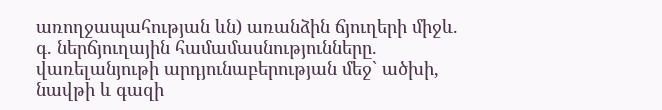առողջապահության ևն) առանձին ճյուղերի միջև. գ. ներճյուղային համամասնությունները. վառելանյութի արդյունաբերության մեջ` ածխի, նավթի և գազի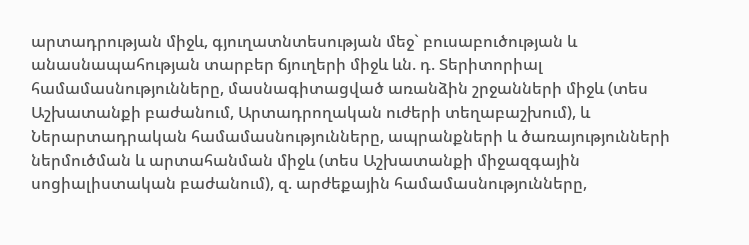արտադրության միջև, գյուղատնտեսության մեջ` բուսաբուծության և անասնապահության տարբեր ճյուղերի միջև ևն. դ. Տերիտորիալ համամասնությունները, մասնագիտացված առանձին շրջանների միջև (տես Աշխատանքի բաժանում, Արտադրողական ուժերի տեղաբաշխում), և Ներարտադրական համամասնությունները, ապրանքների և ծառայությունների ներմուծման և արտահանման միջև (տես Աշխատանքի միջազգային սոցիալիստական բաժանում), զ. արժեքային համամասնությունները,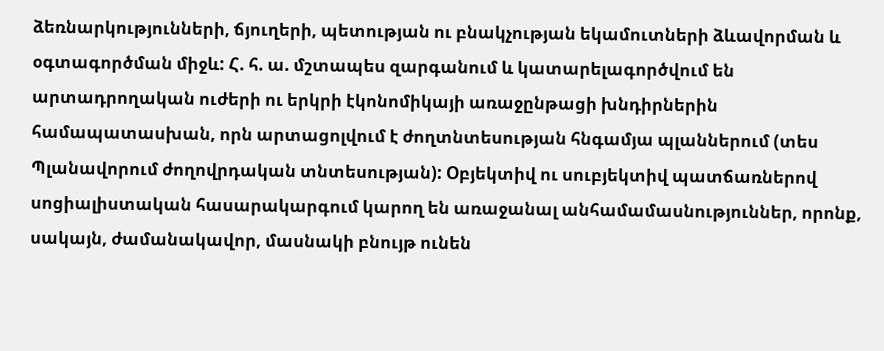ձեռնարկությունների, ճյուղերի, պետության ու բնակչության եկամուտների ձևավորման և օգտագործման միջև: Հ. հ. ա. մշտապես զարգանում և կատարելագործվում են արտադրողական ուժերի ու երկրի էկոնոմիկայի առաջընթացի խնդիրներին համապատասխան, որն արտացոլվում է ժողտնտեսության հնգամյա պլաններում (տես Պլանավորում ժողովրդական տնտեսության): Օբյեկտիվ ու սուբյեկտիվ պատճառներով սոցիալիստական հասարակարգում կարող են առաջանալ անհամամասնություններ, որոնք, սակայն, ժամանակավոր, մասնակի բնույթ ունեն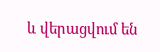և վերացվում են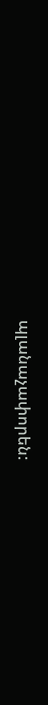պլանաչափորեն: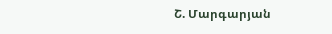Շ. Մարգարյան